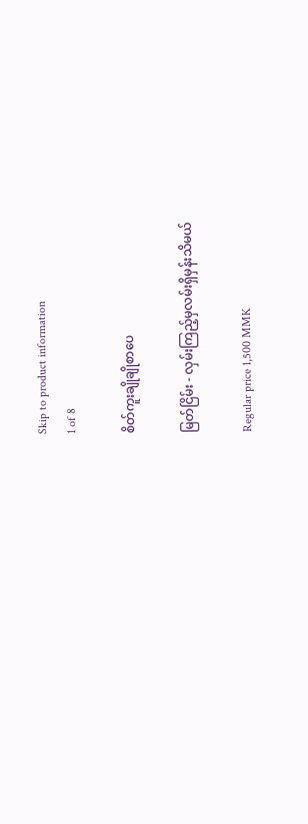Skip to product information
1 of 8

စိတ်ကူးချိုချိုစာပေ

မြတ်ငြိမ်း - လှမ်းကြည့်မှလမ်းရှိမှန်းသိမယ်

Regular price 1,500 MMK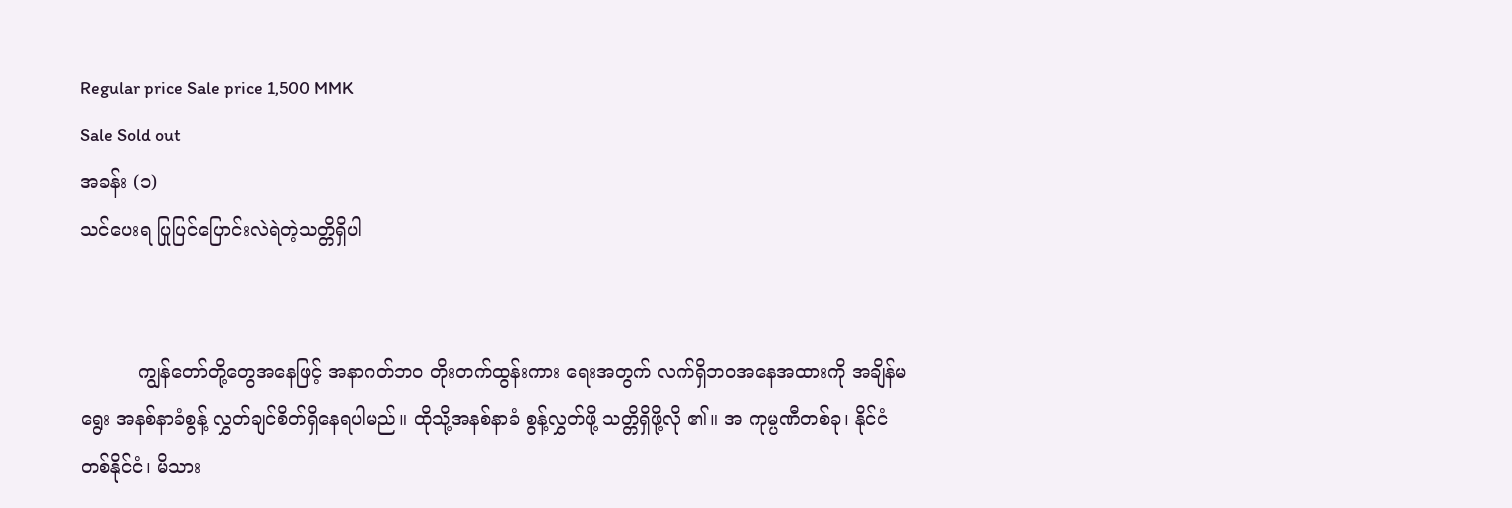Regular price Sale price 1,500 MMK
Sale Sold out
အခန်း (၁)
သင်ပေးရ ပြုပြင်ပြောင်းလဲရဲတဲ့သတ္တိရှိပါ


          ကျွန်တော်တို့တွေအနေဖြင့် အနာဂတ်ဘဝ တိုးတက်ထွန်းကား ရေးအတွက် လက်ရှိဘဝအနေအထားကို အချိန်မရွေး အနစ်နာခံစွန့် လွှတ်ချင်စိတ်ရှိနေရပါမည်။ ထိုသို့အနစ်နာခံ စွန့်လွှတ်ဖို့ သတ္တိရှိဖို့လို ၏။ အ ကုမ္ပဏီတစ်ခု၊ နိုင်ငံတစ်နိုင်ငံ၊ မိသား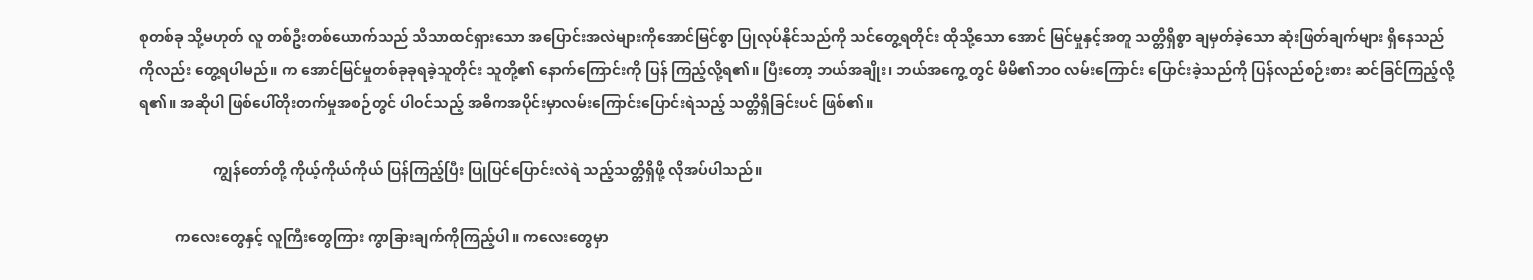စုတစ်ခု သို့မဟုတ် လူ တစ်ဦးတစ်ယောက်သည် သိသာထင်ရှားသော အပြောင်းအလဲများကိုအောင်မြင်စွာ ပြုလုပ်နိုင်သည်ကို သင်တွေ့ရတိုင်း ထိုသို့သော အောင် မြင်မှုနှင့်အတူ သတ္တိရှိစွာ ချမှတ်ခဲ့သော ဆုံးဖြတ်ချက်များ ရှိနေသည် ကိုလည်း တွေ့ရပါမည်။ က အောင်မြင်မှုတစ်ခုခုရခဲ့သူတိုင်း သူတို့၏ နောက်ကြောင်းကို ပြန် ကြည့်လို့ရ၏။ ပြီးတော့ ဘယ်အချိုး၊ ဘယ်အကွေ့ တွင် မိမိ၏ဘဝ လမ်းကြောင်း ပြောင်းခဲ့သည်ကို ပြန်လည်စဉ်းစား ဆင်ခြင်ကြည့်လို့ရ၏။ အဆိုပါ ဖြစ်ပေါ်တိုးတက်မှုအစဉ်တွင် ပါဝင်သည့် အဓိကအပိုင်းမှာလမ်းကြောင်းပြောင်းရဲသည့် သတ္တိရှိခြင်းပင် ဖြစ်၏။

                    ကျွန်တော်တို့ ကိုယ့်ကိုယ်ကိုယ် ပြန်ကြည့်ပြီး ပြုပြင်ပြောင်းလဲရဲ သည့်သတ္တိရှိဖို့ လိုအပ်ပါသည်။

          ကလေးတွေနှင့် လူကြီးတွေကြား ကွာခြားချက်ကိုကြည့်ပါ။ ကလေးတွေမှာ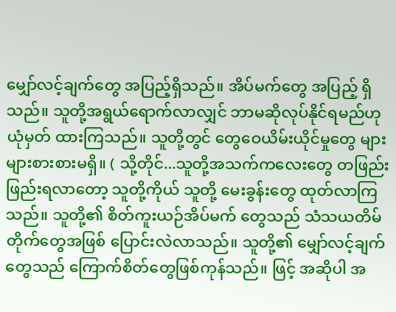မျှော်လင့်ချက်တွေ အပြည့်ရှိသည်။ အိပ်မက်တွေ အပြည့် ရှိသည်။ သူတို့အရွယ်ရောက်လာလျှင် ဘာမဆိုလုပ်နိုင်ရမည်ဟု ယုံမှတ် ထားကြသည်။ သူတို့တွင် တွေဝေယိမ်းယိုင်မှုတွေ များများစားစားမရှိ။ ( သို့တိုင်...သူတို့အသက်ကလေးတွေ တဖြည်းဖြည်းရလာတော့ သူတို့ကိုယ် သူတို့ မေးခွန်းတွေ ထုတ်လာကြသည်။ သူတို့၏ စိတ်ကူးယဉ်အိပ်မက် တွေသည် သံသယတိမ်တိုက်တွေအဖြစ် ပြောင်းလဲလာသည်။ သူတို့၏ မျှော်လင့်ချက်တွေသည် ကြောက်စိတ်တွေဖြစ်ကုန်သည်။ ဖြင့် အဆိုပါ အ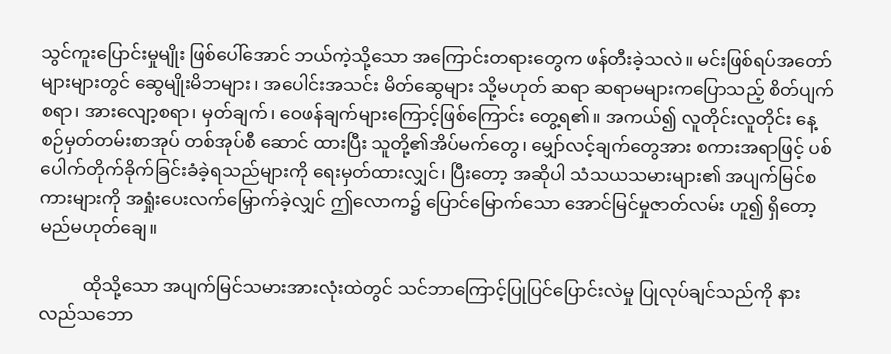သွင်ကူးပြောင်းမှုမျိုး ဖြစ်ပေါ်အောင် ဘယ်ကဲ့သို့သော အကြောင်းတရားတွေက ဖန်တီးခဲ့သလဲ။ မင်းဖြစ်ရပ်အတော်များများတွင် ဆွေမျိုးမိဘများ၊ အပေါင်းအသင်း မိတ်ဆွေများ သို့မဟုတ် ဆရာ ဆရာမများကပြောသည့် စိတ်ပျက်စရာ၊ အားလျော့စရာ၊ မှတ်ချက်၊ ဝေဖန်ချက်များကြောင့်ဖြစ်ကြောင်း တွေ့ရ၏။ အကယ်၍ လူတိုင်းလူတိုင်း နေ့စဉ်မှတ်တမ်းစာအုပ် တစ်အုပ်စီ ဆောင် ထားပြီး သူတို့၏အိပ်မက်တွေ၊ မျှော်လင့်ချက်တွေအား စကားအရာဖြင့် ပစ်ပေါက်တိုက်ခိုက်ခြင်းခံခဲ့ရသည်များကို ရေးမှတ်ထားလျှင်၊ ပြီးတော့ အဆိုပါ သံသယသမားများ၏ အပျက်မြင်စကားများကို အရှုံးပေးလက်မြှောက်ခဲ့လျှင် ဤလောက၌ ပြောင်မြောက်သော အောင်မြင်မှုဇာတ်လမ်း ဟူ၍ ရှိတော့မည်မဟုတ်ချေ။

          ထိုသို့သော အပျက်မြင်သမားအားလုံးထဲတွင် သင်ဘာကြောင့်ပြုပြင်ပြောင်းလဲမှု ပြုလုပ်ချင်သည်ကို နားလည်သဘော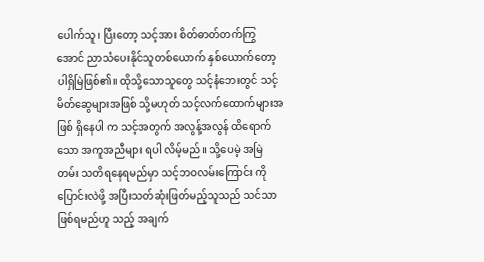ပေါက်သူ၊ ပြီးတော့ သင့်အား စိတ်ဓာတ်တက်ကြွအောင် ညာသံပေးနိုင်သူတစ်ယောက် နှစ်ယောက်တော့ ပါရှိမြဲဖြစ်၏။ ထိုသို့သောသူတွေ သင့်နံဘေးတွင် သင့်မိတ်ဆွေများအဖြစ် သို့မဟုတ် သင့်လက်ထောက်များအဖြစ် ရှိနေပါ က သင့်အတွက် အလွန့်အလွန် ထိရောက်သော အကူအညီများ ရပါ လိမ့်မည်။ သို့ပေမဲ့ အမြဲတမ်း သတိရနေရမည်မှာ သင့်ဘဝလမ်းကြောင်း ကို ပြောင်းလဲဖို့ အပြီးသတ်ဆုံးဖြတ်မည့်သူသည် သင်သာဖြစ်ရမည်ဟူ သည့် အချက်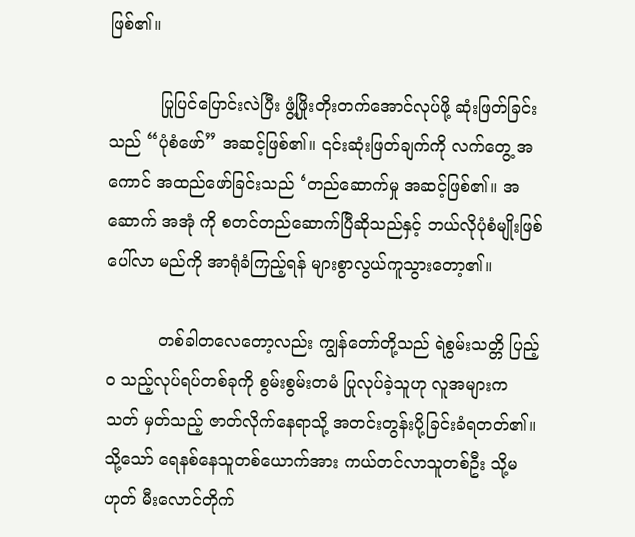ဖြစ်၏။

          ပြုပြင်ပြောင်းလဲပြီး ဖွံ့ဖြိုးတိုးတက်အောင်လုပ်ဖို့ ဆုံးဖြတ်ခြင်းသည် “ပုံစံဖော်” အဆင့်ဖြစ်၏။ ၎င်းဆုံးဖြတ်ချက်ကို လက်တွေ့ အကောင် အထည်ဖော်ခြင်းသည် ‘တည်ဆောက်မှု အဆင့်ဖြစ်၏။ အဆောက် အအုံ ကို စတင်တည်ဆောက်ပြီဆိုသည်နှင့် ဘယ်လိုပုံစံမျိုးဖြစ်ပေါ်လာ မည်ကို အာရုံခံကြည့်ရန် များစွာလွယ်ကူသွားတော့၏။

          တစ်ခါတလေတော့လည်း ကျွန်တော်တို့သည် ရဲစွမ်းသတ္တိ ပြည့်ဝ သည့်လုပ်ရပ်တစ်ခုကို စွမ်းစွမ်းတမံ ပြုလုပ်ခဲ့သူဟု လူအများက သတ် မှတ်သည့် ဇာတ်လိုက်နေရာသို့ အတင်းတွန်းပို့ခြင်းခံရတတ်၏။ သို့သော် ရေနစ်နေသူတစ်ယောက်အား ကယ်တင်လာသူတစ်ဦး သို့မဟုတ် မီးလောင်တိုက်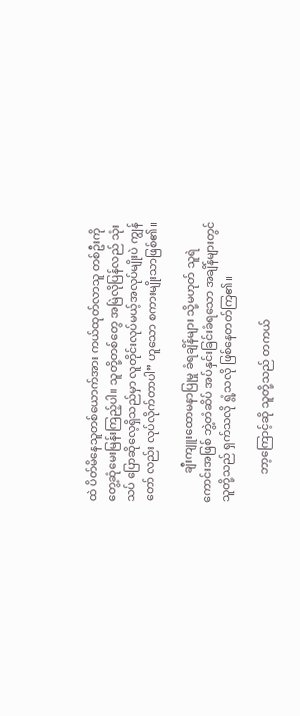ထဲ ပိတ်မိနေသူတစ်ယောက်အား ကယ်ထုတ်လာသူ တစ်ဦးကို တွေ့ဆုံမေးမြန်းကြည့်ပါ။ သူတို့တစ်တွေ အမြဲလိုပြန်လည် သုံးသပ် ပြောဆိုလေ့ရှိသည်မှာ လူတိုင်းလုပ်မယ့်အလုပ်မျိုးပဲ ကျွန်တော် လည်း လုပ်လိုက်တာပါ” ဟူသော စကားမျိုးသာဖြစ်၏။

          ချီးကျူးထောမနာပြုမှု ခံရချိန်များ သို့မဟုတ် သူရဲကောင်းအဖြစ် ဘွဲ့တံဆိပ် အပ်နှင်းခြင်းခံရသော အချိန်များတွင် သူတို့သည် ရှက်သလို ရွံ့သလို ဖြစ်နေတတ်ကြ၏။

          ဘာ့ကြောင့်ဆို သူတို့သည် တကယ်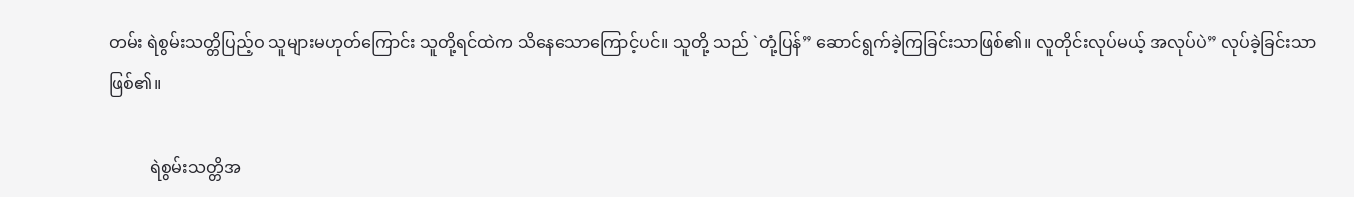တမ်း ရဲစွမ်းသတ္တိပြည့်ဝ သူများမဟုတ်ကြောင်း သူတို့ရင်ထဲက သိနေသောကြောင့်ပင်။ သူတို့ သည် `တုံ့ပြန်” ဆောင်ရွက်ခဲ့ကြခြင်းသာဖြစ်၏။ လူတိုင်းလုပ်မယ့် အလုပ်ပဲ” လုပ်ခဲ့ခြင်းသာ ဖြစ်၏။

          ရဲစွမ်းသတ္တိအ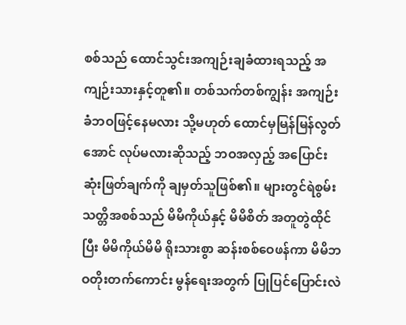စစ်သည် ထောင်သွင်းအကျဉ်းချခံထားရသည့် အကျဉ်းသားနှင့်တူ၏။ တစ်သက်တစ်ကျွန်း အကျဉ်းခံဘဝဖြင့်နေမလား သို့မဟုတ် ထောင်မှမြန်မြန်လွတ်အောင် လုပ်မလားဆိုသည့် ဘဝအလှည့် အပြောင်း ဆုံးဖြတ်ချက်ကို ချမှတ်သူဖြစ်၏။ များတွင်ရဲစွမ်းသတ္တိအစစ်သည် မိမိကိုယ်နှင့် မိမိစိတ် အတူတွဲထိုင်ပြီး မိမိကိုယ်မိမိ ရိုးသားစွာ ဆန်းစစ်ဝေဖန်ကာ မိမိဘဝတိုးတက်ကောင်း မွန်ရေးအတွက် ပြုပြင်ပြောင်းလဲ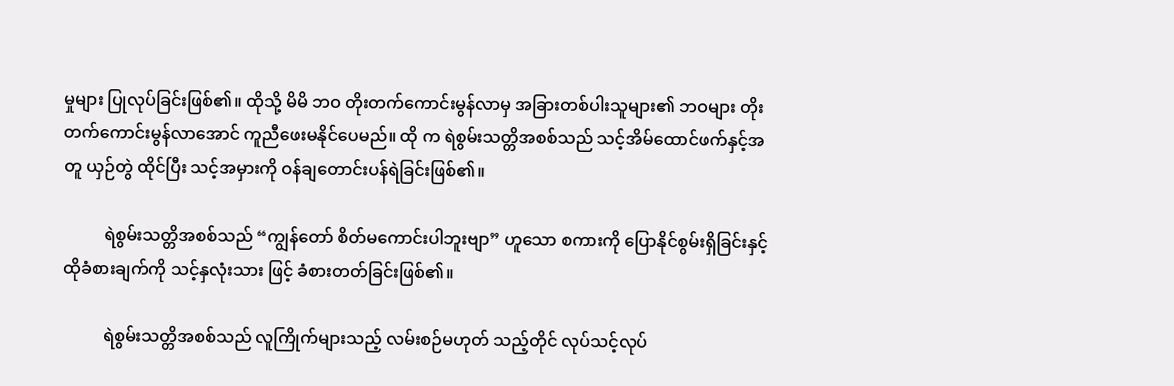မှုများ ပြုလုပ်ခြင်းဖြစ်၏။ ထိုသို့ မိမိ ဘဝ တိုးတက်ကောင်းမွန်လာမှ အခြားတစ်ပါးသူများ၏ ဘဝများ တိုးတက်ကောင်းမွန်လာအောင် ကူညီဖေးမနိုင်ပေမည်။ ထို က ရဲစွမ်းသတ္တိအစစ်သည် သင့်အိမ်ထောင်ဖက်နှင့်အတူ ယှဉ်တွဲ ထိုင်ပြီး သင့်အမှားကို ဝန်ချတောင်းပန်ရဲခြင်းဖြစ်၏။

          ရဲစွမ်းသတ္တိအစစ်သည် “ကျွန်တော် စိတ်မကောင်းပါဘူးဗျာ” ဟူသော စကားကို ပြောနိုင်စွမ်းရှိခြင်းနှင့် ထိုခံစားချက်ကို သင့်နှလုံးသား ဖြင့် ခံစားတတ်ခြင်းဖြစ်၏။

          ရဲစွမ်းသတ္တိအစစ်သည် လူကြိုက်များသည့် လမ်းစဉ်မဟုတ် သည့်တိုင် လုပ်သင့်လုပ်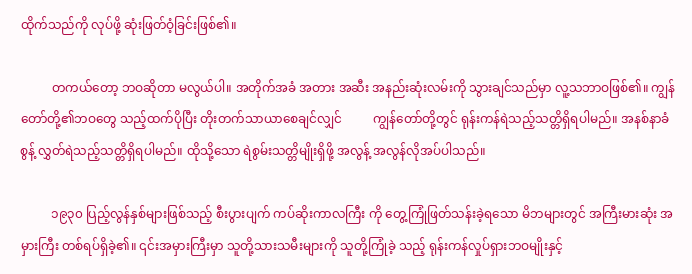ထိုက်သည်ကို လုပ်ဖို့ ဆုံးဖြတ်ဝံ့ခြင်းဖြစ်၏။

          တကယ်တော့ ဘဝဆိုတာ မလွယ်ပါ။ အတိုက်အခံ အတား အဆီး အနည်းဆုံးလမ်းကို သွားချင်သည်မှာ လူ့သဘာဝဖြစ်၏။ ကျွန် တော်တို့၏ဘဝတွေ သည့်ထက်ပိုပြီး တိုးတက်သာယာစေချင်လျှင်          ကျွန်တော်တို့တွင် ရုန်းကန်ရဲသည့်သတ္တိရှိရပါမည်။ အနစ်နာခံစွန့် လွှတ်ရဲသည့်သတ္တိရှိရပါမည်။ ထိုသို့သော ရဲစွမ်းသတ္တိမျိုးရှိဖို့ အလွန့် အလွန်လိုအပ်ပါသည်။

          ၁၉၃၀ ပြည့်လွန်နှစ်များဖြစ်သည့် စီးပွားပျက် ကပ်ဆိုးကာလကြီး ကို တွေ့ကြုံဖြတ်သန်းခဲ့ရသော မိဘများတွင် အကြီးမားဆုံး အမှားကြီး တစ်ရပ်ရှိခဲ့၏။ ၎င်းအမှားကြီးမှာ သူတို့သားသမီးများကို သူတို့ကြုံခဲ့ သည့် ရုန်းကန်လှုပ်ရှားဘဝမျိုးနှင့်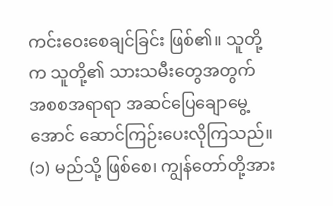ကင်းဝေးစေချင်ခြင်း ဖြစ်၏။ သူတို့က သူတို့၏ သားသမီးတွေအတွက် အစစအရာရာ အဆင်ပြေချောမွေ့အောင် ဆောင်ကြဉ်းပေးလိုကြသည်။ (၁) မည်သို့ ဖြစ်စေ၊ ကျွန်တော်တို့အား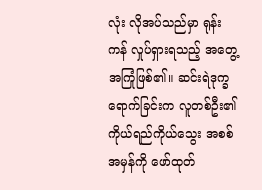လုံး လိုအပ်သည်မှာ ရုန်းကန် လှုပ်ရှားရသည့် အတွေ့အကြုံဖြစ်၏။ ဆင်းရဲဒုက္ခရောက်ခြင်းက လူတစ်ဦး၏ ကိုယ်ရည်ကိုယ်သွေး အစစ်အမှန်ကို ဖော်ထုတ်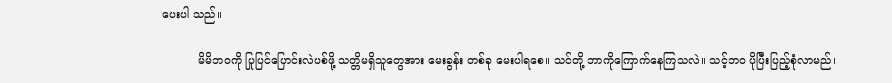ပေးပါ သည်။

          မိမိဘဝကို ပြုပြင်ပြောင်းလဲပစ်ဖို့ သတ္တိမရှိသူတွေအား မေးခွန်း တစ်ခု မေးပါရစေ။ သင်တို့ ဘာကိုကြောက်နေကြသလဲ။ သင့်ဘဝ ပိုပြီးပြည့်စုံလာမည်၊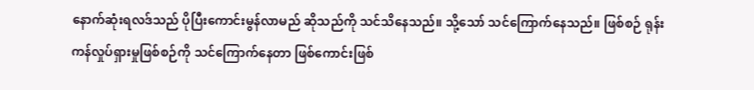နောက်ဆုံးရလဒ်သည် ပိုပြီးကောင်းမွန်လာမည် ဆိုသည်ကို သင်သိနေသည်။ သို့သော် သင်ကြောက်နေသည်။ ဖြစ်စဉ် ရုန်းကန်လှုပ်ရှားမှုဖြစ်စဉ်ကို သင်ကြောက်နေတာ ဖြစ်ကောင်းဖြစ်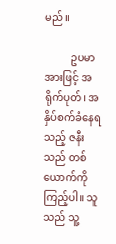မည်။

          ဥပမာအားဖြင့် အရိုက်ပုတ်၊ အနှိပ်စက်ခံနေရသည့် ဇနီးသည် တစ်ယောက်ကို ကြည့်ပါ။ သူသည် သူ့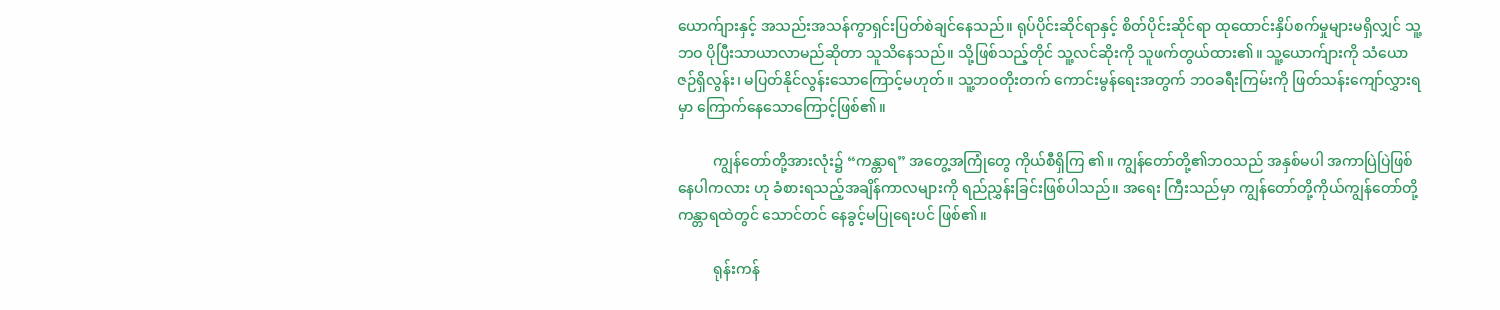ယောက်ျားနှင့် အသည်းအသန်ကွာရှင်းပြတ်စဲချင်နေသည်။ ရုပ်ပိုင်းဆိုင်ရာနှင့် စိတ်ပိုင်းဆိုင်ရာ ထုထောင်းနှိပ်စက်မှုများမရှိလျှင် သူ့ဘဝ ပိုပြီးသာယာလာမည်ဆိုတာ သူသိနေသည်။ သို့ဖြစ်သည့်တိုင် သူ့လင်ဆိုးကို သူဖက်တွယ်ထား၏။ သူ့ယောက်ျားကို သံယောဇဉ်ရှိလွန်း၊ မပြတ်နိုင်လွန်းသောကြောင့်မဟုတ်။ သူ့ဘဝတိုးတက် ကောင်းမွန်ရေးအတွက် ဘဝခရီးကြမ်းကို ဖြတ်သန်းကျော်လွှားရမှာ ကြောက်နေသောကြောင့်ဖြစ်၏။

          ကျွန်တော်တို့အားလုံး၌ “ကန္တာရ” အတွေ့အကြုံတွေ ကိုယ်စီရှိကြ ၏။ ကျွန်တော်တို့၏ဘဝသည် အနှစ်မပါ အကာပြဲပြဲဖြစ်နေပါကလား ဟု ခံစားရသည့်အချိန်ကာလများကို ရည်ညွှန်းခြင်းဖြစ်ပါသည်။ အရေး ကြီးသည်မှာ ကျွန်တော်တို့ကိုယ်ကျွန်တော်တို့ ကန္တာရထဲတွင် သောင်တင် နေခွင့်မပြုရေးပင် ဖြစ်၏။

          ရုန်းကန်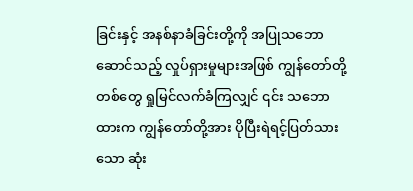ခြင်းနှင့် အနစ်နာခံခြင်းတို့ကို အပြုသဘောဆောင်သည့် လှုပ်ရှားမှုများအဖြစ် ကျွန်တော်တို့တစ်တွေ ရှုမြင်လက်ခံကြလျှင် ၎င်း သဘောထားက ကျွန်တော်တို့အား ပိုပြီးရဲရင့်ပြတ်သားသော ဆုံး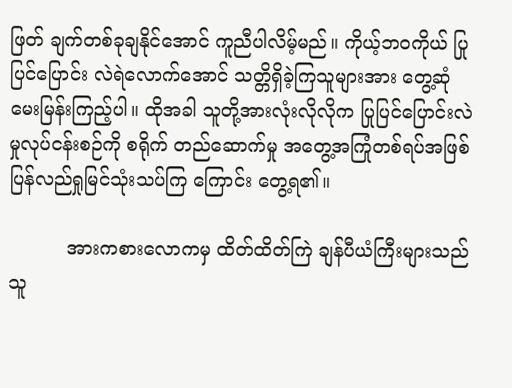ဖြတ် ချက်တစ်ခုချနိုင်အောင် ကူညီပါလိမ့်မည်။ ကိုယ့်ဘဝကိုယ် ပြုပြင်ပြောင်း လဲရဲလောက်အောင် သတ္တိရှိခဲ့ကြသူများအား တွေ့ဆုံမေးမြန်းကြည့်ပါ။ ထိုအခါ သူတို့အားလုံးလိုလိုက ပြုပြင်ပြောင်းလဲမှုလုပ်ငန်းစဉ်ကို စရိုက် တည်ဆောက်မှု အတွေ့အကြုံတစ်ရပ်အဖြစ် ပြန်လည်ရှုမြင်သုံးသပ်ကြ ကြောင်း တွေ့ရ၏။

          အားကစားလောကမှ ထိတ်ထိတ်ကြဲ ချန်ပီယံကြီးများသည် သူ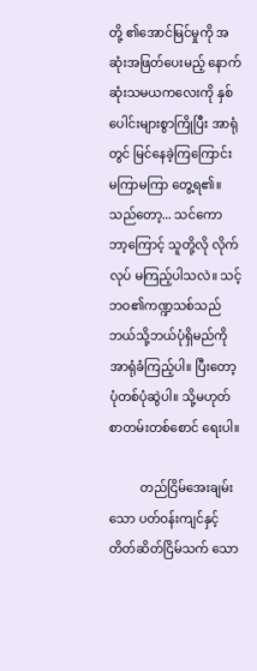တို့ ၏အောင်မြင်မှုကို အဆုံးအဖြတ်ပေးမည့် နောက်ဆုံးသမယကလေးကို နှစ်ပေါင်းများစွာကြိုပြီး အာရုံတွင် မြင်နေခဲ့ကြကြောင်း မကြာမကြာ တွေ့ရ၏။ သည်တော့... သင်ကော ဘာ့ကြောင့် သူတို့လို လိုက်လုပ် မကြည့်ပါသလဲ။ သင့်ဘဝ၏ကဏ္ဍသစ်သည် ဘယ်သို့ဘယ်ပုံရှိမည်ကို အာရုံခံကြည့်ပါ။ ပြီးတော့ ပုံတစ်ပုံဆွဲပါ။ သို့မဟုတ် စာတမ်းတစ်စောင် ရေးပါ။

          တည်ငြိမ်အေးချမ်းသော ပတ်ဝန်းကျင်နှင့် တိတ်ဆိတ်ငြိမ်သက် သော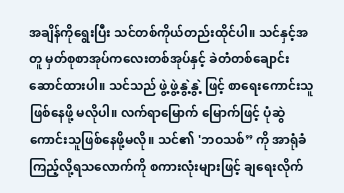အချိန်ကိုရွေးပြီး သင်တစ်ကိုယ်တည်းထိုင်ပါ။ သင်နှင့်အတူ မှတ်စုစာအုပ်ကလေးတစ်အုပ်နှင့် ခဲတံတစ်ချောင်းဆောင်ထားပါ။ သင်သည် ဖွဲ့ဖွဲ့နွဲ့နွဲ့ ဖြင့် စာရေးကောင်းသူဖြစ်နေဖို့ မလိုပါ။ လက်ရာမြောက် မြောက်ဖြင့် ပုံဆွဲကောင်းသူဖြစ်နေဖို့မလို။ သင်၏ 'ဘဝသစ်” ကို အာရုံခံ ကြည့်လို့ရသလောက်ကို စကားလုံးများဖြင့် ချရေးလိုက်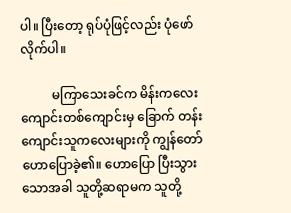ပါ။ ပြီးတော့ ရုပ်ပုံဖြင့်လည်း ပုံဖော်လိုက်ပါ။

          မကြာသေးခင်က မိန်းကလေးကျောင်းတစ်ကျောင်းမှ ခြောက် တန်းကျောင်းသူကလေးများကို ကျွန်တော်ဟောပြောခဲ့၏။ ဟောပြော ပြီးသွားသောအခါ သူတို့ဆရာမက သူတို့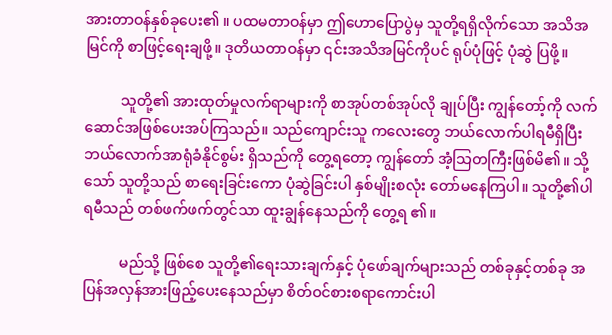အားတာဝန်နှစ်ခုပေး၏ ။ ပထမတာဝန်မှာ ဤဟောပြောပွဲမှ သူတို့ရရှိလိုက်သော အသိအမြင်ကို စာဖြင့်ရေးချဖို့။ ဒုတိယတာဝန်မှာ ၎င်းအသိအမြင်ကိုပင် ရုပ်ပုံဖြင့် ပုံဆွဲ ပြဖို့။

          သူတို့၏ အားထုတ်မှုလက်ရာများကို စာအုပ်တစ်အုပ်လို ချုပ်ပြီး ကျွန်တော့်ကို လက်ဆောင်အဖြစ်ပေးအပ်ကြသည်။ သည်ကျောင်းသူ ကလေးတွေ ဘယ်လောက်ပါရမီရှိပြီး ဘယ်လောက်အာရုံခံနိုင်စွမ်း ရှိသည်ကို တွေ့ရတော့ ကျွန်တော် အံ့သြတကြီးဖြစ်မိ၏။ သို့သော် သူတို့သည် စာရေးခြင်းကော ပုံဆွဲခြင်းပါ နှစ်မျိုးစလုံး တော်မနေကြပါ။ သူတို့၏ပါရမီသည် တစ်ဖက်ဖက်တွင်သာ ထူးချွန်နေသည်ကို တွေ့ရ ၏။

          မည်သို့ ဖြစ်စေ သူတို့၏ရေးသားချက်နှင့် ပုံဖော်ချက်များသည် တစ်ခုနှင့်တစ်ခု အပြန်အလှန်အားဖြည့်ပေးနေသည်မှာ စိတ်ဝင်စားစရာကောင်းပါ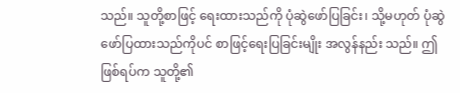သည်။ သူတို့စာဖြင့် ရေးထားသည်ကို ပုံဆွဲဖော်ပြခြင်း၊ သို့မဟုတ် ပုံဆွဲဖော်ပြထားသည်ကိုပင် စာဖြင့်ရေးပြခြင်းမျိုး အလွန်နည်း သည်။ ဤဖြစ်ရပ်က သူတို့၏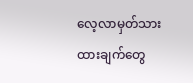လေ့လာမှတ်သားထားချက်တွေ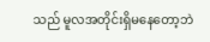သည် မူလအတိုင်းရှိမနေတော့ဘဲ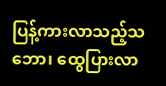ပြန့်ကားလာသည့်သဘော၊ ထွေပြားလာ